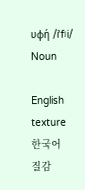υφή /iˈfʲi/ Noun

English
texture
한국어
질감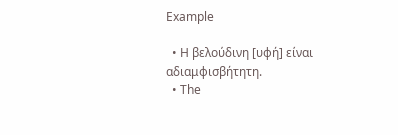Example

  • Η βελούδινη [υφή] είναι αδιαμφισβήτητη.
  • The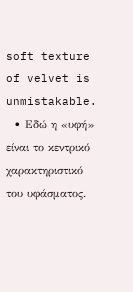soft texture of velvet is unmistakable.
  • Εδώ η «υφή» είναι το κεντρικό χαρακτηριστικό του υφάσματος.